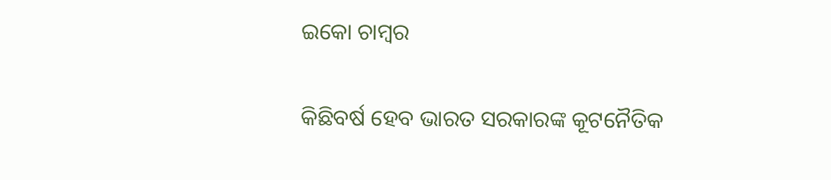ଇକୋ ଚାମ୍ବର

କିଛିବର୍ଷ ହେବ ଭାରତ ସରକାରଙ୍କ କୂଟନୈତିକ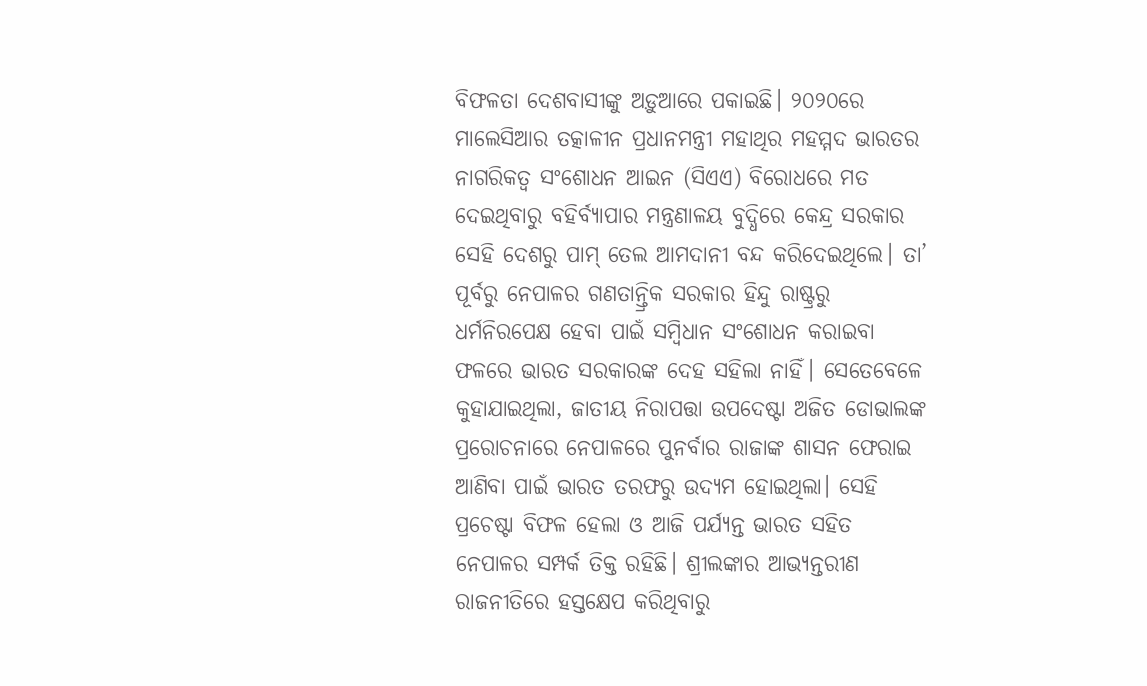ବିଫଳତା ଦେଶବାସୀଙ୍କୁ ଅଡ଼ୁଆରେ ପକାଇଛି। ୨୦୨୦ରେ ମାଲେସିଆର ତତ୍କାଳୀନ ପ୍ରଧାନମନ୍ତ୍ରୀ ମହାଥିର ମହମ୍ମଦ ଭାରତର ନାଗରିକତ୍ୱ ସଂଶୋଧନ ଆଇନ (ସିଏଏ) ବିରୋଧରେ ମତ ଦେଇଥିବାରୁ ବହିର୍ବ୍ୟାପାର ମନ୍ତ୍ରଣାଳୟ ବୁଦ୍ଧିରେ କେନ୍ଦ୍ର ସରକାର ସେହି ଦେଶରୁ ପାମ୍‌ ତେଲ ଆମଦାନୀ ବନ୍ଦ କରିଦେଇଥିଲେ। ତା’ ପୂର୍ବରୁ ନେପାଳର ଗଣତାନ୍ତ୍ରିକ ସରକାର ହିନ୍ଦୁ ରାଷ୍ଟ୍ରରୁ ଧର୍ମନିରପେକ୍ଷ ହେବା ପାଇଁ ସମ୍ବିଧାନ ସଂଶୋଧନ କରାଇବା ଫଳରେ ଭାରତ ସରକାରଙ୍କ ଦେହ ସହିଲା ନାହିଁ। ସେତେବେଳେ କୁହାଯାଇଥିଲା, ଜାତୀୟ ନିରାପତ୍ତା ଉପଦେଷ୍ଟା ଅଜିତ ଡୋଭାଲଙ୍କ ପ୍ରରୋଚନାରେ ନେପାଳରେ ପୁନର୍ବାର ରାଜାଙ୍କ ଶାସନ ଫେରାଇ ଆଣିବା ପାଇଁ ଭାରତ ତରଫରୁ ଉଦ୍ୟମ ହୋଇଥିଲା। ସେହି ପ୍ରଚେଷ୍ଟା ବିଫଳ ହେଲା ଓ ଆଜି ପର୍ଯ୍ୟନ୍ତ ଭାରତ ସହିତ ନେପାଳର ସମ୍ପର୍କ ତିକ୍ତ ରହିଛି। ଶ୍ରୀଲଙ୍କାର ଆଭ୍ୟନ୍ତରୀଣ ରାଜନୀତିରେ ହସ୍ତକ୍ଷେପ କରିଥିବାରୁ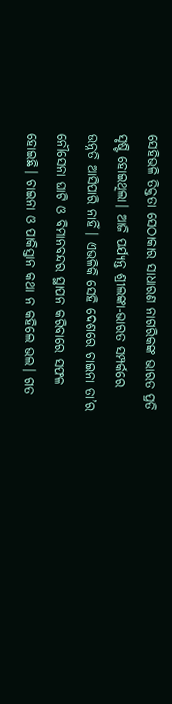ସେହିଭଳି ତିକ୍ତତା ସେଠାକାର ସାଧାରଣ ନାଗରିକଙ୍କ ଭାରତ ପ୍ରତି ସୃଷ୍ଟି ହୋଇଥିଲା। ଆଜି ପର୍ଯ୍ୟନ୍ତ ଶ୍ରୀଲଙ୍କା-ଭାରତ ସମ୍ପର୍କରେ ଉନ୍ନତି ଆସିପାରି ନାହିଁ। ଏଭଳିକି ସେହି ଦେଶରେ ଚାଇନା ତା’ର ନୌସେନା ଘାଟି ଓ ବିମାନବନ୍ଦର ସ୍ଥାପନ କରିବାରେ ସଫଳ ହୋଇଛି। ଚାଇନା ଓ ପାକିସ୍ତାନ କଥା ନ କହିଲେ ଭଲ। ଗତ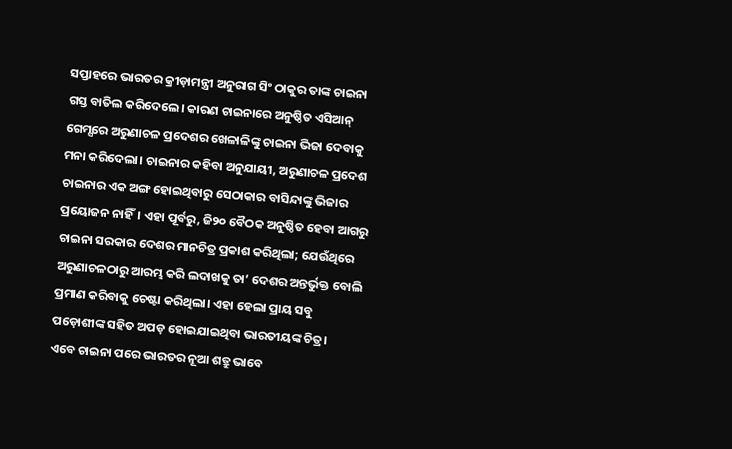ସପ୍ତାହରେ ଭାରତର କ୍ରୀଡ଼ାମନ୍ତ୍ରୀ ଅନୁରାଗ ସିଂ ଠାକୁର ତାଙ୍କ ଚାଇନା ଗସ୍ତ ବାତିଲ କରିଦେଲେ। କାରଣ ଚାଇନାରେ ଅନୁଷ୍ଠିତ ଏସିଆନ୍‌ ଗେମ୍ସରେ ଅରୁଣାଚଳ ପ୍ରଦେଶର ଖେଳାଳିଙ୍କୁ ଚାଇନା ଭିଜା ଦେବାକୁ ମନା କରିଦେଲା। ଚାଇନାର କହିବା ଅନୁଯାୟୀ, ଅରୁଣାଚଳ ପ୍ରଦେଶ ଚାଇନାର ଏକ ଅଙ୍ଗ ହୋଇଥିବାରୁ ସେଠାକାର ବାସିନ୍ଦାଙ୍କୁ ଭିଜାର ପ୍ରୟୋଜନ ନାହିଁ। ଏହା ପୂର୍ବରୁ, ଜି୨୦ ବୈଠକ ଅନୁଷ୍ଠିତ ହେବା ଆଗରୁ ଚାଇନା ସରକାର ଦେଶର ମାନଚିତ୍ର ପ୍ରକାଶ କରିଥିଲା; ଯେଉଁଥିରେ ଅରୁଣାଚଳଠାରୁ ଆରମ୍ଭ କରି ଲଦାଖକୁ ତା’ ଦେଶର ଅନ୍ତର୍ଭୁକ୍ତ ବୋଲି ପ୍ରମାଣ କରିବାକୁ ଚେଷ୍ଟା କରିଥିଲା। ଏହା ହେଲା ପ୍ରାୟ ସବୁ ପଡ଼ୋଶୀଙ୍କ ସହିତ ଅପଡ଼ ହୋଇଯାଇଥିବା ଭାରତୀୟଙ୍କ ଚିତ୍ର।
ଏବେ ଚାଇନା ପରେ ଭାରତର ନୂଆ ଶତ୍ରୁ ଭାବେ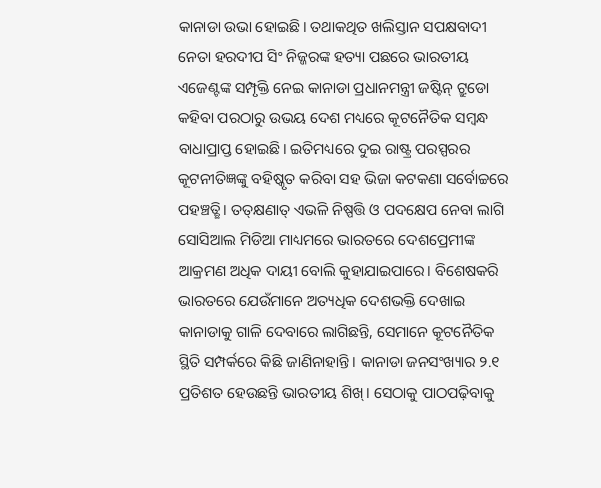କାନାଡା ଉଭା ହୋଇଛି। ତଥାକଥିତ ଖଲିସ୍ତାନ ସପକ୍ଷବାଦୀ ନେତା ହରଦୀପ ସିଂ ନିଜ୍ଜରଙ୍କ ହତ୍ୟା ପଛରେ ଭାରତୀୟ ଏଜେଣ୍ଟଙ୍କ ସମ୍ପୃକ୍ତି ନେଇ କାନାଡା ପ୍ରଧାନମନ୍ତ୍ରୀ ଜଷ୍ଟିନ୍‌ ଟ୍ରୁଡୋ କହିବା ପରଠାରୁ ଉଭୟ ଦେଶ ମଧ୍ୟରେ କୂଟନୈତିକ ସମ୍ବନ୍ଧ ବାଧାପ୍ରାପ୍ତ ହୋଇଛି। ଇତିମଧ୍ୟରେ ଦୁଇ ରାଷ୍ଟ୍ର ପରସ୍ପରର କୂଟନୀତିଜ୍ଞଙ୍କୁ ବହିଷ୍କୃତ କରିବା ସହ ଭିଜା କଟକଣା ସର୍ବୋଚ୍ଚରେ ପହଞ୍ଚତ୍ଛି। ତତ୍‌କ୍ଷଣାତ୍‌ ଏଭଳି ନିଷ୍ପତ୍ତି ଓ ପଦକ୍ଷେପ ନେବା ଲାଗି ସୋସିଆଲ ମିଡିଆ ମାଧ୍ୟମରେ ଭାରତରେ ଦେଶପ୍ରେମୀଙ୍କ ଆକ୍ରମଣ ଅଧିକ ଦାୟୀ ବୋଲି କୁହାଯାଇପାରେ। ବିଶେଷକରି ଭାରତରେ ଯେଉଁମାନେ ଅତ୍ୟଧିକ ଦେଶଭକ୍ତି ଦେଖାଇ କାନାଡାକୁ ଗାଳି ଦେବାରେ ଲାଗିଛନ୍ତି, ସେମାନେ କୂଟନୈତିକ ସ୍ଥିତି ସମ୍ପର୍କରେ କିଛି ଜାଣିନାହାନ୍ତି। କାନାଡା ଜନସଂଖ୍ୟାର ୨.୧ ପ୍ରତିଶତ ହେଉଛନ୍ତି ଭାରତୀୟ ଶିଖ୍‌। ସେଠାକୁ ପାଠପଢ଼ିବାକୁ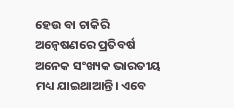ହେଉ ବା ଚାକିରି ଅନ୍ବେଷଣରେ ପ୍ରତିବର୍ଷ ଅନେକ ସଂଖ୍ୟକ ଭାରତୀୟ ମଧ୍ୟ ଯାଇଥାଆନ୍ତି। ଏବେ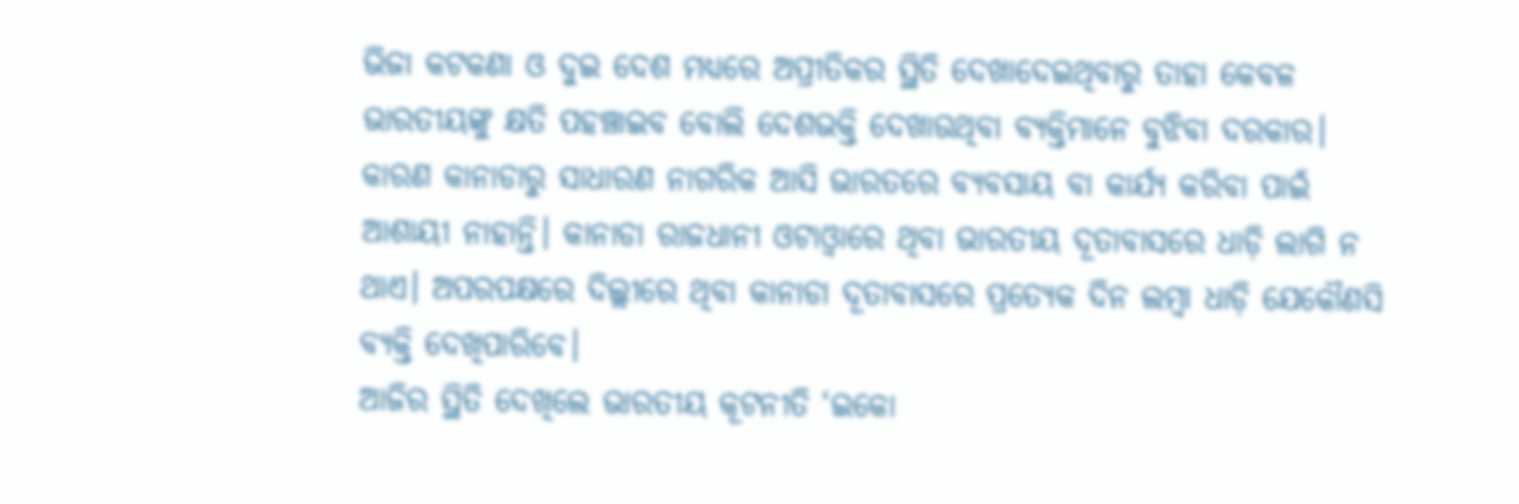ଭିଜା କଟକଣା ଓ ଦୁଇ ଦେଶ ମଧ୍ୟରେ ଅପ୍ରୀତିକର ସ୍ଥିତି ଦେଖାଦେଇଥିବାରୁ ତାହା କେବଳ ଭାରତୀୟଙ୍କୁ କ୍ଷତି ପହଞ୍ଚାଇବ ବୋଲି ଦେଶଭକ୍ତି ଦେଖାଉଥିବା ବ୍ୟକ୍ତିମାନେ ବୁଝିବା ଦରକାର। କାରଣ କାନାଡାରୁ ସାଧାରଣ ନାଗରିକ ଆସି ଭାରତରେ ବ୍ୟବସାୟ ବା କାର୍ଯ୍ୟ କରିବା ପାଇଁ ଆଶାୟୀ ନାହାନ୍ତି। କାନାଡା ରାଜଧାନୀ ଓଟାଓ୍ବାରେ ଥିବା ଭାରତୀୟ ଦୂତାବାସରେ ଧାଡ଼ି ଲାଗି ନ ଥାଏ। ଅପରପକ୍ଷରେ ଦିଲ୍ଲୀରେ ଥିବା କାନାଡା ଦୂତାବାସରେ ପ୍ରତ୍ୟେକ ଦିନ ଲମ୍ବା ଧାଡ଼ି ଯେକୌଣସି ବ୍ୟକ୍ତି ଦେଖିପାରିବେ।
ଆଜିର ସ୍ଥିତି ଦେଖିଲେ ଭାରତୀୟ କୂଟନୀତି ‘ଇକୋ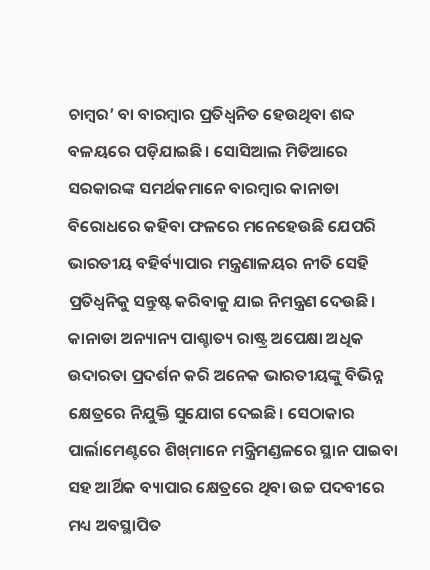ଚାମ୍ବର’ ବା ବାରମ୍ବାର ପ୍ରତିଧ୍ୱନିତ ହେଉଥିବା ଶବ୍ଦ ବଳୟରେ ପଡ଼ିଯାଇଛି। ସୋସିଆଲ ମିଡିଆରେ ସରକାରଙ୍କ ସମର୍ଥକମାନେ ବାରମ୍ବାର କାନାଡା ବିରୋଧରେ କହିବା ଫଳରେ ମନେହେଉଛି ଯେପରି ଭାରତୀୟ ବହିର୍ବ୍ୟାପାର ମନ୍ତ୍ରଣାଳୟର ନୀତି ସେହି ପ୍ରତିଧ୍ୱନିକୁ ସନ୍ତୁଷ୍ଟ କରିବାକୁ ଯାଇ ନିମନ୍ତ୍ରଣ ଦେଉଛି।
କାନାଡା ଅନ୍ୟାନ୍ୟ ପାଶ୍ଚାତ୍ୟ ରାଷ୍ଟ୍ର ଅପେକ୍ଷା ଅଧିକ ଉଦାରତା ପ୍ରଦର୍ଶନ କରି ଅନେକ ଭାରତୀୟଙ୍କୁ ବିଭିନ୍ନ କ୍ଷେତ୍ରରେ ନିଯୁକ୍ତି ସୁଯୋଗ ଦେଇଛି। ସେଠାକାର ପାର୍ଲାମେଣ୍ଟରେ ଶିଖ୍‌ମାନେ ମନ୍ତ୍ରିମଣ୍ଡଳରେ ସ୍ଥାନ ପାଇବା ସହ ଆର୍ଥିକ ବ୍ୟାପାର କ୍ଷେତ୍ରରେ ଥିବା ଉଚ୍ଚ ପଦବୀରେ ମଧ୍ୟ ଅବସ୍ଥାପିତ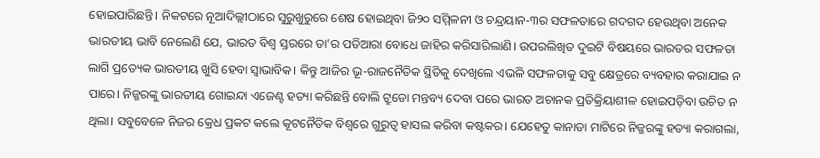ହୋଇପାରିଛନ୍ତି। ନିକଟରେ ନୂଆଦିଲ୍ଲୀଠାରେ ସୁରୁଖୁରୁରେ ଶେଷ ହୋଇଥିବା ଜି୨୦ ସମ୍ମିଳନୀ ଓ ଚନ୍ଦ୍ରୟାନ-୩ର ସଫଳତାରେ ଗଦଗଦ ହେଉଥିବା ଅନେକ ଭାରତୀୟ ଭାବି ନେଲେଣି ଯେ, ଭାରତ ବିଶ୍ୱ ସ୍ତରରେ ତା’ର ପତିଆରା ବୋଧେ ଜାହିର କରିସାରିଲାଣି। ଉପରଲିଖିତ ଦୁଇଟି ବିଷୟରେ ଭାରତର ସଫଳତା ଲାଗି ପ୍ରତ୍ୟେକ ଭାରତୀୟ ଖୁସି ହେବା ସ୍ବାଭାବିକ। କିନ୍ତୁ ଆଜିର ଭୂ-ରାଜନୈତିକ ସ୍ଥିତିକୁ ଦେଖିଲେ ଏଭଳି ସଫଳତାକୁ ସବୁ କ୍ଷେତ୍ରରେ ବ୍ୟବହାର କରାଯାଇ ନ ପାରେ। ନିଜ୍ଜରଙ୍କୁ ଭାରତୀୟ ଗୋଇନ୍ଦା ଏଜେଣ୍ଟ ହତ୍ୟା କରିଛନ୍ତି ବୋଲି ଟ୍ରୁଡୋ ମନ୍ତବ୍ୟ ଦେବା ପରେ ଭାରତ ଅଚାନକ ପ୍ରତିକ୍ରିୟାଶୀଳ ହୋଇପଡ଼ିବା ଉଚିତ ନ ଥିଲା। ସବୁବେଳେ ନିଜର କ୍ରେଧ ପ୍ରକଟ କଲେ କୂଟନୈତିକ ବିଶ୍ୱରେ ଗୁରୁତ୍ୱ ହାସଲ କରିବା କଷ୍ଟକର। ଯେହେତୁ କାନାଡା ମାଟିରେ ନିଜ୍ଜରଙ୍କୁ ହତ୍ୟା କରାଗଲା,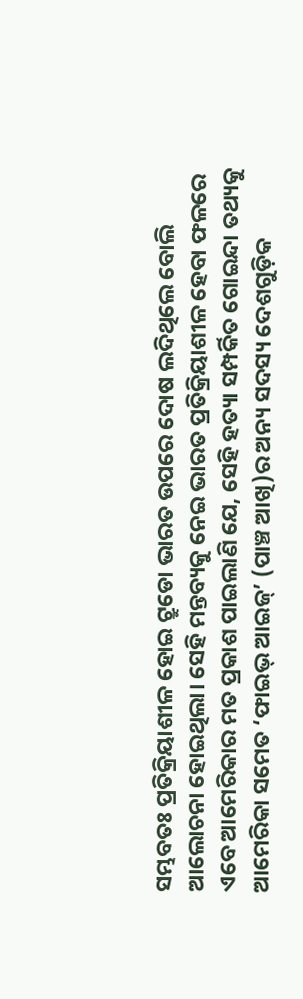ସମ୍ଭବତଃ ପ୍ରତିକ୍ରିୟାଶୀଳ ହୋଇ ଟ୍ରୁଡୋ ଭାରତ ଉପରେ ଦୋଷ ଲଦିଥିଲେ ବୋଲି ଆଲୋଚନା ହୋଇଥିଲା। ସେହି ମନ୍ତବ୍ୟକୁ ନେଇ ଭାରତ ପ୍ରତିକ୍ରିୟାଶୀଳ ହେବା ଫଳରେ ଏବେ ଆମେରିକାର ମତ ପ୍ରକାଶ ପାଇଲାଣି ଯେ, ସେହି ହତ୍ୟା ସମ୍ପର୍କିତ ଗୋଇନ୍ଦା ତଥ୍ୟକୁ ଆମେରିକା ସମେତ ‘ଫାଇଭ୍‌ ଆଇଜ୍‌’ (ପାଞ୍ଚ ଆଖି)ର ଅନ୍ୟ ସଦସ୍ୟ ଦେଶଗୁଡ଼ିକ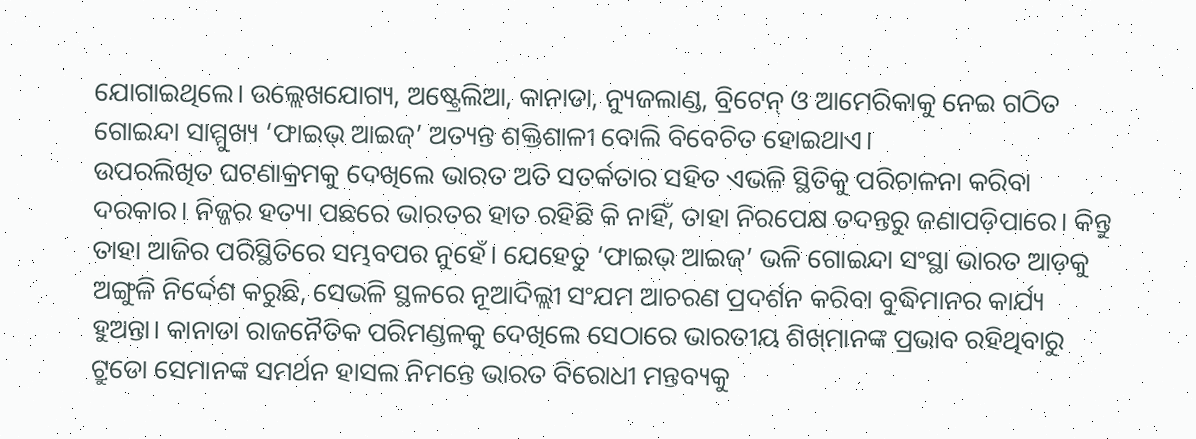ଯୋଗାଇଥିଲେ। ଉଲ୍ଲେଖଯୋଗ୍ୟ, ଅଷ୍ଟ୍ରେଲିଆ, କାନାଡା, ନ୍ୟୁଜଲାଣ୍ଡ, ବ୍ରିଟେନ୍‌ ଓ ଆମେରିକାକୁ ନେଇ ଗଠିତ ଗୋଇନ୍ଦା ସାମ୍ମୁଖ୍ୟ ‘ଫାଇଭ୍‌ ଆଇଜ୍‌’ ଅତ୍ୟନ୍ତ ଶକ୍ତିଶାଳୀ ବୋଲି ବିବେଚିତ ହୋଇଥାଏ।
ଉପରଲିଖିତ ଘଟଣାକ୍ରମକୁ ଦେଖିଲେ ଭାରତ ଅତି ସତର୍କତାର ସହିତ ଏଭଳି ସ୍ଥିତିକୁ ପରିଚାଳନା କରିବା ଦରକାର। ନିଜ୍ଜର ହତ୍ୟା ପଛରେ ଭାରତର ହାତ ରହିଛି କି ନାହିଁ, ତାହା ନିରପେକ୍ଷ ତଦନ୍ତରୁ ଜଣାପଡ଼ିପାରେ। କିନ୍ତୁ ତାହା ଆଜିର ପରିସ୍ଥିତିରେ ସମ୍ଭବପର ନୁହେଁ। ଯେହେତୁ ‘ଫାଇଭ୍‌ ଆଇଜ୍‌’ ଭଳି ଗୋଇନ୍ଦା ସଂସ୍ଥା ଭାରତ ଆଡ଼କୁ ଅଙ୍ଗୁଳି ନିର୍ଦ୍ଦେଶ କରୁଛି, ସେଭଳି ସ୍ଥଳରେ ନୂଆଦିଲ୍ଲୀ ସଂଯମ ଆଚରଣ ପ୍ରଦର୍ଶନ କରିବା ବୁଦ୍ଧିମାନର କାର୍ଯ୍ୟ ହୁଅନ୍ତା। କାନାଡା ରାଜନୈତିକ ପରିମଣ୍ଡଳକୁ ଦେଖିଲେ ସେଠାରେ ଭାରତୀୟ ଶିଖ୍‌ମାନଙ୍କ ପ୍ରଭାବ ରହିଥିବାରୁ ଟ୍ରୁଡୋ ସେମାନଙ୍କ ସମର୍ଥନ ହାସଲ ନିମନ୍ତେ ଭାରତ ବିରୋଧୀ ମନ୍ତବ୍ୟକୁ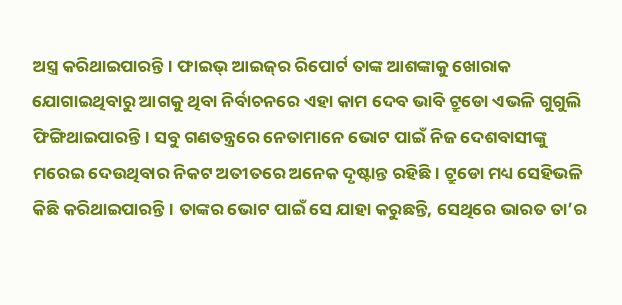ଅସ୍ତ୍ର କରିଥାଇପାରନ୍ତି। ଫାଇଭ୍‌ ଆଇଜ୍‌ର ରିପୋର୍ଟ ତାଙ୍କ ଆଶଙ୍କାକୁ ଖୋରାକ ଯୋଗାଇଥିବାରୁ ଆଗକୁ ଥିବା ନିର୍ବାଚନରେ ଏହା କାମ ଦେବ ଭାବି ଟ୍ରୁଡୋ ଏଭଳି ଗୁଗୁଲି ଫିଙ୍ଗିଥାଇପାରନ୍ତି। ସବୁ ଗଣତନ୍ତ୍ରରେ ନେତାମାନେ ଭୋଟ ପାଇଁ ନିଜ ଦେଶବାସୀଙ୍କୁ ମରେଇ ଦେଉଥିବାର ନିକଟ ଅତୀତରେ ଅନେକ ଦୃଷ୍ଟାନ୍ତ ରହିଛି। ଟ୍ରୁଡୋ ମଧ୍ୟ ସେହିଭଳି କିଛି କରିଥାଇପାରନ୍ତି। ତାଙ୍କର ଭୋଟ ପାଇଁ ସେ ଯାହା କରୁଛନ୍ତି, ସେଥିରେ ଭାରତ ତା’ର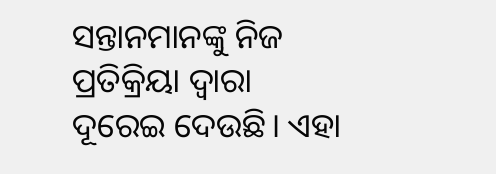ସନ୍ତାନମାନଙ୍କୁ ନିଜ ପ୍ରତିକ୍ରିୟା ଦ୍ୱାରା ଦୂରେଇ ଦେଉଛି। ଏହା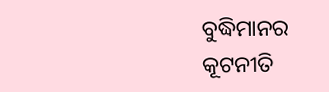ବୁଦ୍ଧିମାନର କୂଟନୀତି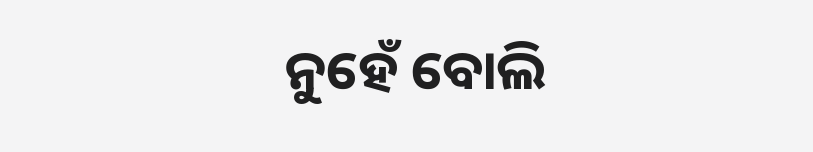ନୁହେଁ ବୋଲି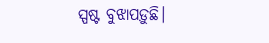ସ୍ପଷ୍ଟ ବୁଝାପଡ଼ୁଛି।